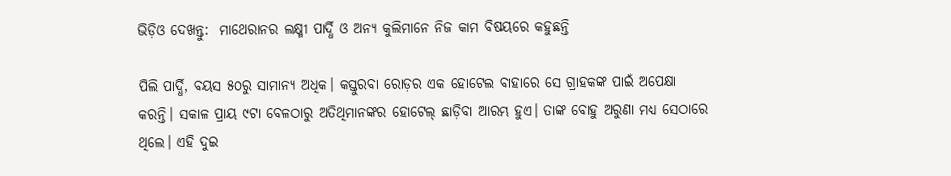ଭିଡ଼ିଓ ଦେଖନ୍ତୁ:  ମାଥେରାନର ଲକ୍ଷ୍ମୀ ପାର୍ଦ୍ଧି ଓ ଅନ୍ୟ କୁଲିମାନେ ନିଜ କାମ ବିଷୟରେ କହୁଛନ୍ତି

ପିଲି ପାର୍ଦ୍ଧି, ବୟସ ୫୦ରୁ ସାମାନ୍ୟ ଅଧିକ। କସ୍ତୁରବା ରୋଡ଼ର ଏକ ହୋଟେଲ ବାହାରେ ସେ ଗ୍ରାହକଙ୍କ ପାଇଁ ଅପେକ୍ଷା କରନ୍ତି। ସକାଳ ପ୍ରାୟ ୯ଟା ବେଳଠାରୁ ଅତିଥିମାନଙ୍କର ହୋଟେଲ୍ ଛାଡ଼ିବା ଆରମ୍ଭ ହୁଏ। ତାଙ୍କ ବୋହୁ ଅରୁଣା ମଧ୍ୟ ସେଠାରେ  ଥିଲେ। ଏହି ଦୁଇ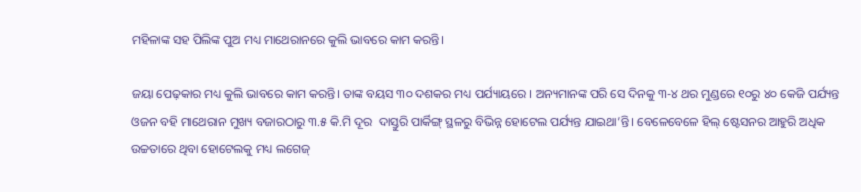ମହିଳାଙ୍କ ସହ ପିଲିଙ୍କ ପୁଅ ମଧ୍ୟ ମାଥେରାନରେ କୁଲି ଭାବରେ କାମ କରନ୍ତି।

ଜୟା ପେଢ଼କାର ମଧ୍ୟ କୁଲି ଭାବରେ କାମ କରନ୍ତି। ତାଙ୍କ ବୟସ ୩୦ ଦଶକର ମଧ୍ୟ ପର୍ଯ୍ୟାୟରେ । ଅନ୍ୟମାନଙ୍କ ପରି ସେ ଦିନକୁ ୩-୪ ଥର ମୁଣ୍ଡରେ ୧୦ରୁ ୪୦ କେଜି ପର୍ଯ୍ୟନ୍ତ ଓଜନ ବହି ମାଥେରାନ ମୁଖ୍ୟ ବଜାରଠାରୁ ୩.୫ କି.ମି ଦୂର  ଦାସ୍ତୁରି ପାର୍କିଙ୍ଗ୍ ସ୍ଥଳରୁ ବିଭିନ୍ନ ହୋଟେଲ ପର୍ଯ୍ୟନ୍ତ ଯାଇଥା’ନ୍ତି। ବେଳେବେଳେ ହିଲ୍ ଷ୍ଟେସନର ଆହୁରି ଅଧିକ ଉଚ୍ଚତାରେ ଥିବା ହୋଟେଲକୁ ମଧ୍ୟ ଲଗେଜ୍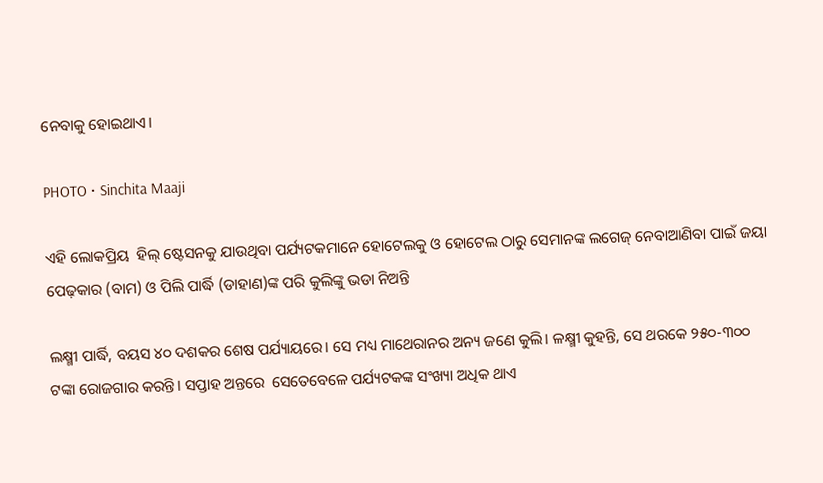ନେବାକୁ ହୋଇଥାଏ।

PHOTO • Sinchita Maaji

ଏହି ଲୋକପ୍ରିୟ  ହିଲ୍ ଷ୍ଟେସନକୁ ଯାଉଥିବା ପର୍ଯ୍ୟଟକମାନେ ହୋଟେଲକୁ ଓ ହୋଟେଲ ଠାରୁ ସେମାନଙ୍କ ଲଗେଜ୍ ନେବାଆଣିବା ପାଇଁ ଜୟା ପେଢ଼କାର (ବାମ) ଓ ପିଲି ପାର୍ଦ୍ଧି (ଡାହାଣ)ଙ୍କ ପରି କୁଲିଙ୍କୁ ଭଡା ନିଅନ୍ତି

ଲକ୍ଷ୍ମୀ ପାର୍ଦ୍ଧି, ବୟସ ୪୦ ଦଶକର ଶେଷ ପର୍ଯ୍ୟାୟରେ। ସେ ମଧ୍ୟ ମାଥେରାନର ଅନ୍ୟ ଜଣେ କୁଲି। ଳକ୍ଷ୍ମୀ କୁହନ୍ତି, ସେ ଥରକେ ୨୫୦-୩୦୦ ଟଙ୍କା ରୋଜଗାର କରନ୍ତି। ସପ୍ତାହ ଅନ୍ତରେ  ସେତେବେଳେ ପର୍ଯ୍ୟଟକଙ୍କ ସଂଖ୍ୟା ଅଧିକ ଥାଏ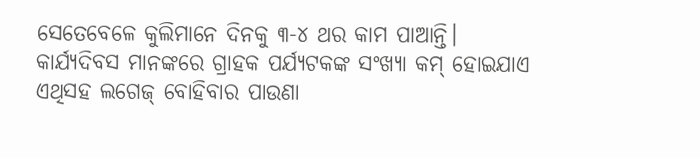ସେତେବେଳେ କୁଲିମାନେ ଦିନକୁ ୩-୪ ଥର କାମ ପାଆନ୍ତି। କାର୍ଯ୍ୟଦିବସ ମାନଙ୍କରେ ଗ୍ରାହକ ପର୍ଯ୍ୟଟକଙ୍କ ସଂଖ୍ୟା କମ୍ ହୋଇଯାଏ ଏଥିସହ ଲଗେଜ୍ ବୋହିବାର ପାଉଣା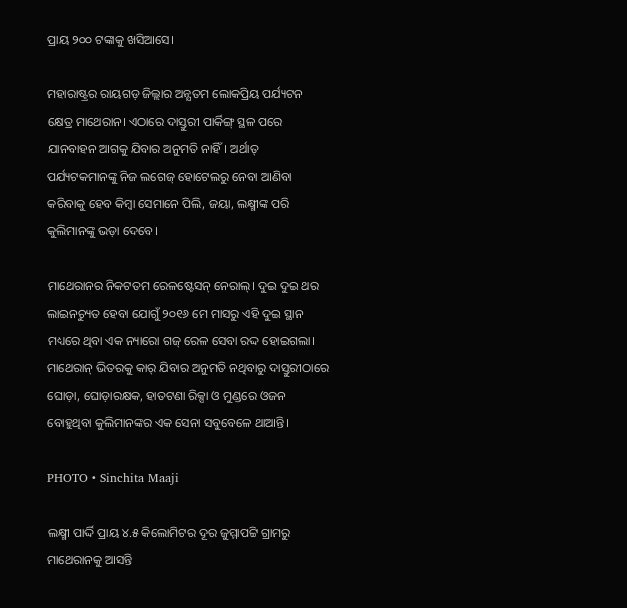ପ୍ରାୟ ୨୦୦ ଟଙ୍କାକୁ ଖସିଆସେ।

ମହାରାଷ୍ଟ୍ରର ରାୟଗଡ଼ ଜିଲ୍ଲାର ଅନ୍ଯତମ ଲୋକପ୍ରିୟ ପର୍ଯ୍ୟଟନ କ୍ଷେତ୍ର ମାଥେରାନ। ଏଠାରେ ଦାସ୍ତୁରୀ ପାର୍କିଙ୍ଗ୍ ସ୍ଥଳ ପରେ ଯାନବାହନ ଆଗକୁ ଯିବାର ଅନୁମତି ନାହିଁ। ଅର୍ଥାତ୍ ପର୍ଯ୍ୟଟକମାନଙ୍କୁ ନିଜ ଲଗେଜ୍ ହୋଟେଲରୁ ନେବା ଆଣିବା କରିବାକୁ ହେବ କିମ୍ବା ସେମାନେ ପିଲି, ଜୟା, ଲକ୍ଷ୍ମୀଙ୍କ ପରି କୁଲିମାନଙ୍କୁ ଭଡ଼ା ଦେବେ।

ମାଥେରାନର ନିକଟତମ ରେଳଷ୍ଟେସନ୍ ନେରାଲ୍। ଦୁଇ ଦୁଇ ଥର ଲାଇନଚ୍ୟୁତ ହେବା ଯୋଗୁଁ ୨୦୧୬ ମେ ମାସରୁ ଏହି ଦୁଇ ସ୍ଥାନ ମଧ୍ୟରେ ଥିବା ଏକ ନ୍ୟାରୋ ଗଜ୍ ରେଳ ସେବା ରଦ୍ଦ ହୋଇଗଲା। ମାଥେରାନ୍ ଭିତରକୁ କାର୍ ଯିବାର ଅନୁମତି ନଥିବାରୁ ଦାସ୍ତୁରୀଠାରେ ଘୋଡ଼ା, ଘୋଡ଼ାରକ୍ଷକ, ହାତଟଣା ରିକ୍ସା ଓ ମୁଣ୍ଡରେ ଓଜନ ବୋହୁଥିବା କୁଲିମାନଙ୍କର ଏକ ସେନା ସବୁବେଳେ ଥାଆନ୍ତି।

PHOTO • Sinchita Maaji

ଲକ୍ଷ୍ମୀ ପାର୍ଦ୍ଦି ପ୍ରାୟ ୪.୫ କିଲୋମିଟର ଦୂର ଜୁମ୍ମାପଟ୍ଟି ଗ୍ରାମରୁ ମାଥେରାନକୁ ଆସନ୍ତି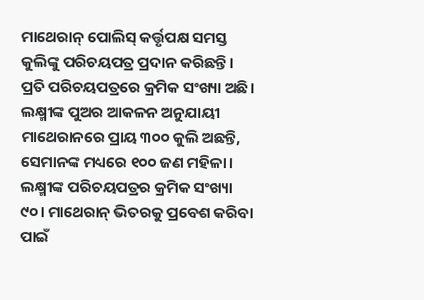ମାଥେରାନ୍ ପୋଲିସ୍ କର୍ତ୍ତୃପକ୍ଷ ସମସ୍ତ କୁଲିଙ୍କୁ ପରିଚୟପତ୍ର ପ୍ରଦାନ କରିଛନ୍ତି। ପ୍ରତି ପରିଚୟପତ୍ରରେ କ୍ରମିକ ସଂଖ୍ୟା ଅଛି। ଲକ୍ଷ୍ମୀଙ୍କ ପୁଅର ଆକଳନ ଅନୁଯାୟୀ ମାଥେରାନରେ ପ୍ରାୟ ୩୦୦ କୁଲି ଅଛନ୍ତି, ସେମାନଙ୍କ ମଧ୍ୟରେ ୧୦୦ ଜଣ ମହିଳା। ଲକ୍ଷ୍ମୀଙ୍କ ପରିଚୟପତ୍ରର କ୍ରମିକ ସଂଖ୍ୟା ୯୦। ମାଥେରାନ୍ ଭିତରକୁ ପ୍ରବେଶ କରିବା ପାଇଁ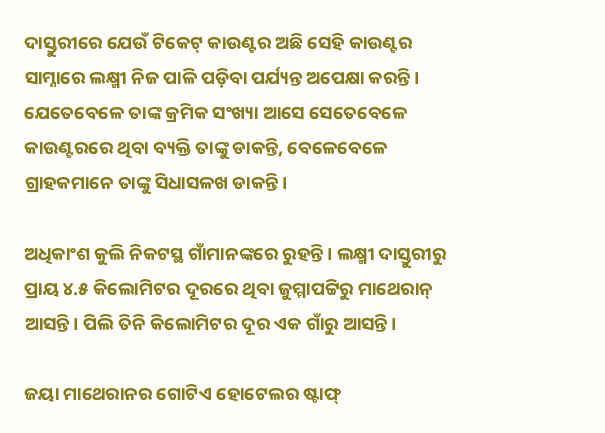ଦାସ୍ତୁରୀରେ ଯେଉଁ ଟିକେଟ୍ କାଉଣ୍ଟର ଅଛି ସେହି କାଉଣ୍ଟର ସାମ୍ନାରେ ଲକ୍ଷ୍ମୀ ନିଜ ପାଳି ପଡ଼ିବା ପର୍ଯ୍ୟନ୍ତ ଅପେକ୍ଷା କରନ୍ତି। ଯେତେବେଳେ ତାଙ୍କ କ୍ରମିକ ସଂଖ୍ୟା ଆସେ ସେତେବେଳେ କାଉଣ୍ଟରରେ ଥିବା ବ୍ୟକ୍ତି ତାଙ୍କୁ ଡାକନ୍ତି, ବେଳେବେଳେ ଗ୍ରାହକମାନେ ତାଙ୍କୁ ସିଧାସଳଖ ଡାକନ୍ତି।

ଅଧିକାଂଶ କୁଲି ନିକଟସ୍ଥ ଗାଁମାନଙ୍କରେ ରୁହନ୍ତି। ଲକ୍ଷ୍ମୀ ଦାସ୍ତୁରୀରୁ ପ୍ରାୟ ୪.୫ କିଲୋମିଟର ଦୂରରେ ଥିବା ଜୁମ୍ମାପଟ୍ଟିରୁ ମାଥେରାନ୍ ଆସନ୍ତି। ପିଲି ତିନି କିଲୋମିଟର ଦୂର ଏକ ଗାଁରୁ ଆସନ୍ତି।

ଜୟା ମାଥେରାନର ଗୋଟିଏ ହୋଟେଲର ଷ୍ଟାଫ୍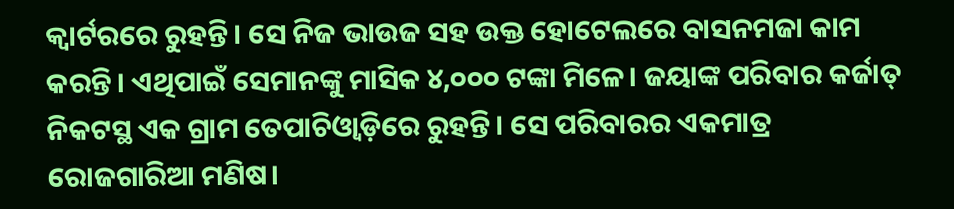କ୍ୱାର୍ଟରରେ ରୁହନ୍ତି। ସେ ନିଜ ଭାଉଜ ସହ ଉକ୍ତ ହୋଟେଲରେ ବାସନମଜା କାମ କରନ୍ତି। ଏଥିପାଇଁ ସେମାନଙ୍କୁ ମାସିକ ୪,୦୦୦ ଟଙ୍କା ମିଳେ। ଜୟାଙ୍କ ପରିବାର କର୍ଜାତ୍ ନିକଟସ୍ଥ ଏକ ଗ୍ରାମ ତେପାଚିଓ୍ୱାଡ଼ିରେ ରୁହନ୍ତି। ସେ ପରିବାରର ଏକମାତ୍ର ରୋଜଗାରିଆ ମଣିଷ।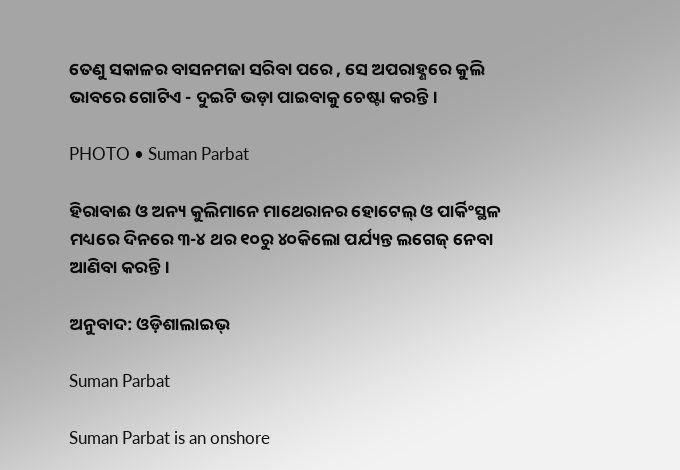ତେଣୁ ସକାଳର ବାସନମଜା ସରିବା ପରେ , ସେ ଅପରାହ୍ଣରେ କୁଲି ଭାବରେ ଗୋଟିଏ - ଦୁଇଟି ଭଡ଼ା ପାଇବାକୁ ଚେଷ୍ଟା କରନ୍ତି।

PHOTO • Suman Parbat

ହିରାବାଈ ଓ ଅନ୍ୟ କୁଲିମାନେ ମାଥେରାନର ହୋଟେଲ୍ ଓ ପାର୍କିଂସ୍ଥଳ ମଧ୍ୟରେ ଦିନରେ ୩-୪ ଥର ୧୦ରୁ ୪୦କିଲୋ ପର୍ଯ୍ୟନ୍ତ ଲଗେଜ୍ ନେବା ଆଣିବା କରନ୍ତି।

ଅନୁବାଦ: ଓଡ଼ିଶାଲାଇଭ୍

Suman Parbat

Suman Parbat is an onshore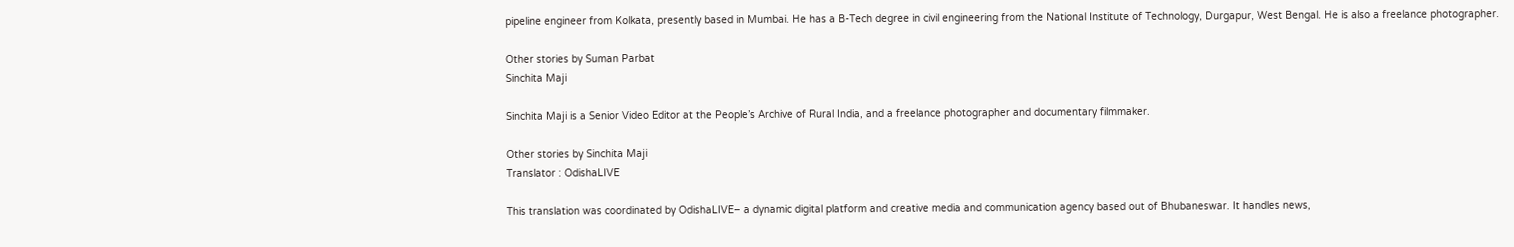pipeline engineer from Kolkata, presently based in Mumbai. He has a B-Tech degree in civil engineering from the National Institute of Technology, Durgapur, West Bengal. He is also a freelance photographer.

Other stories by Suman Parbat
Sinchita Maji

Sinchita Maji is a Senior Video Editor at the People’s Archive of Rural India, and a freelance photographer and documentary filmmaker.

Other stories by Sinchita Maji
Translator : OdishaLIVE

This translation was coordinated by OdishaLIVE– a dynamic digital platform and creative media and communication agency based out of Bhubaneswar. It handles news,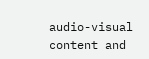audio-visual content and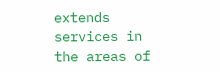extends services in the areas of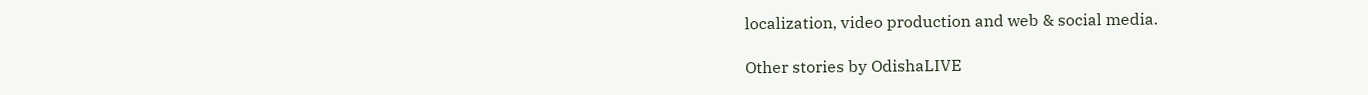localization, video production and web & social media.

Other stories by OdishaLIVE